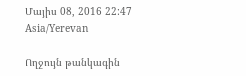Մայիս 08, 2016 22:47 Asia/Yerevan

Ողջույն թանկագին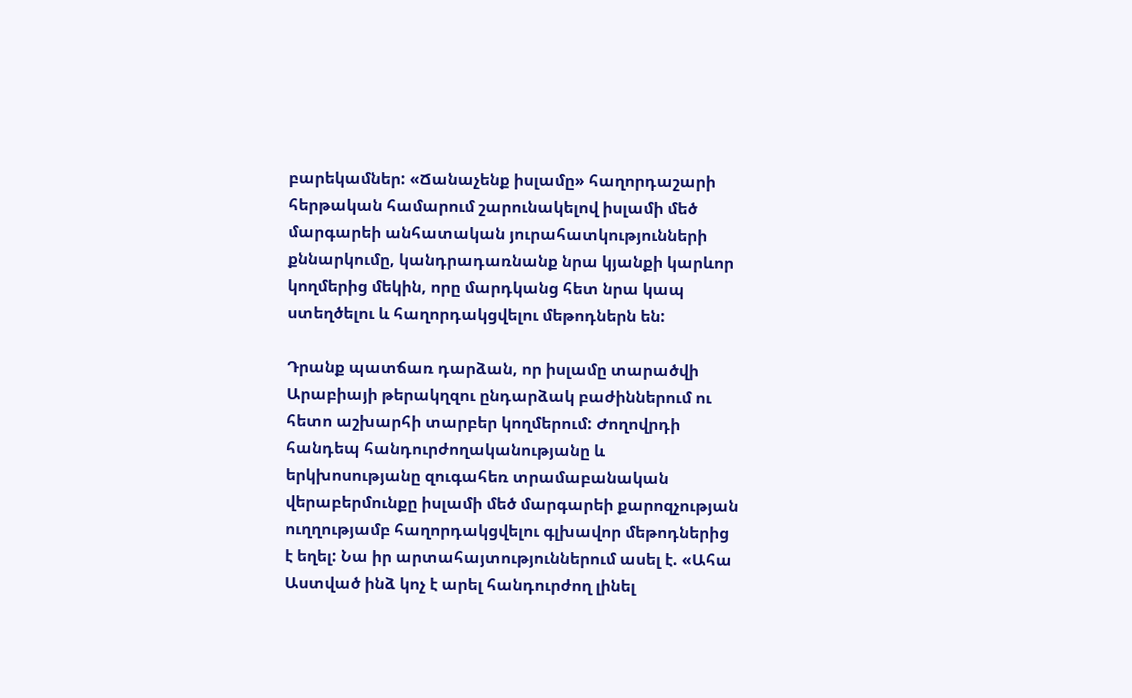բարեկամներ: «Ճանաչենք իսլամը» հաղորդաշարի հերթական համարում շարունակելով իսլամի մեծ մարգարեի անհատական յուրահատկությունների քննարկումը, կանդրադառնանք նրա կյանքի կարևոր կողմերից մեկին, որը մարդկանց հետ նրա կապ ստեղծելու և հաղորդակցվելու մեթոդներն են:

Դրանք պատճառ դարձան, որ իսլամը տարածվի Արաբիայի թերակղզու ընդարձակ բաժիններում ու հետո աշխարհի տարբեր կողմերում: Ժողովրդի հանդեպ հանդուրժողականությանը և երկխոսությանը զուգահեռ տրամաբանական վերաբերմունքը իսլամի մեծ մարգարեի քարոզչության ուղղությամբ հաղորդակցվելու գլխավոր մեթոդներից է եղել: Նա իր արտահայտություններում ասել է. «Ահա Աստված ինձ կոչ է արել հանդուրժող լինել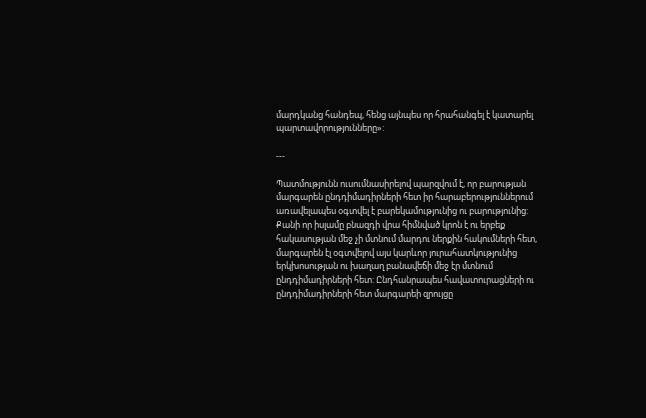մարդկանց հանդեպ, հենց այնպես որ հրահանգել է կատարել պարտավորությունները»:

---

Պատմությունն ուսումնասիրելով պարզվում է, որ բարության մարգարեն ընդդիմադիրների հետ իր հարաբերություններում առավելապես օգտվել է բարեկամությունից ու բարությունից: Քանի որ իսլամը բնազդի վրա հիմնված կրոն է ու երբեք հակասության մեջ չի մտնում մարդու ներքին հակումների հետ, մարգարեն էլ օգտվելով այս կարևոր յուրահատկությունից երկխոսության ու խաղաղ բանավեճի մեջ էր մտնում ընդդիմադիրների հետ: Ընդհանրապես հավատուրացների ու ընդդիմադիրների հետ մարգարեի զրույցը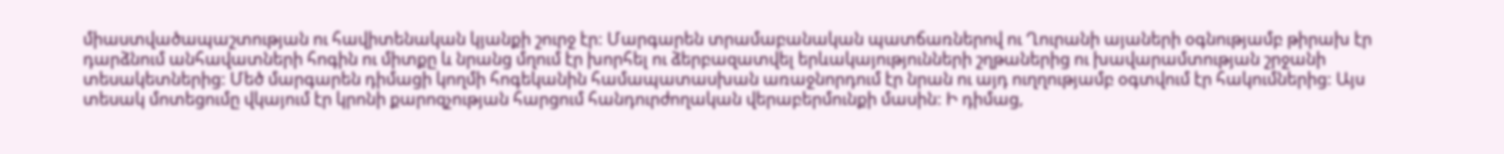միաստվածապաշտության ու հավիտենական կյանքի շուրջ էր: Մարգարեն տրամաբանական պատճառներով ու Ղուրանի այաների օգնությամբ թիրախ էր դարձնում անհավատների հոգին ու միտքը և նրանց մղում էր խորհել ու ձերբազատվել երևակայությունների շղթաներից ու խավարամտության շրջանի տեսակետներից: Մեծ մարգարեն դիմացի կողմի հոգեկանին համապատասխան առաջնորդում էր նրան ու այդ ուղղությամբ օգտվում էր հակումներից: Այս տեսակ մոտեցումը վկայում էր կրոնի քարոզչության հարցում հանդուրժողական վերաբերմունքի մասին: Ի դիմաց,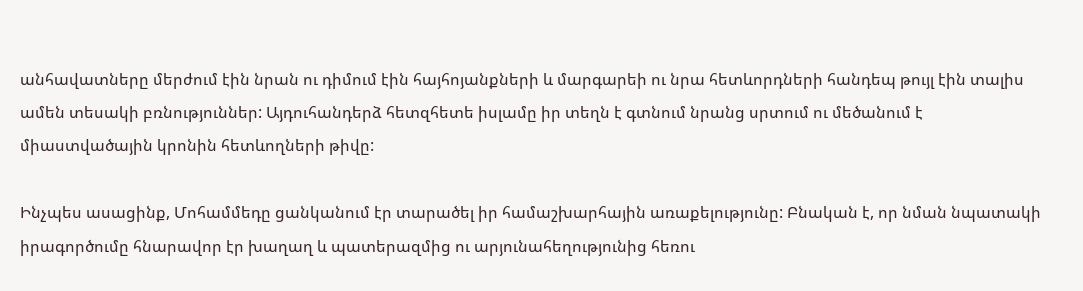անհավատները մերժում էին նրան ու դիմում էին հայհոյանքների և մարգարեի ու նրա հետևորդների հանդեպ թույլ էին տալիս ամեն տեսակի բռնություններ: Այդուհանդերձ հետզհետե իսլամը իր տեղն է գտնում նրանց սրտում ու մեծանում է միաստվածային կրոնին հետևողների թիվը:

Ինչպես ասացինք, Մոհամմեդը ցանկանում էր տարածել իր համաշխարհային առաքելությունը: Բնական է, որ նման նպատակի իրագործումը հնարավոր էր խաղաղ և պատերազմից ու արյունահեղությունից հեռու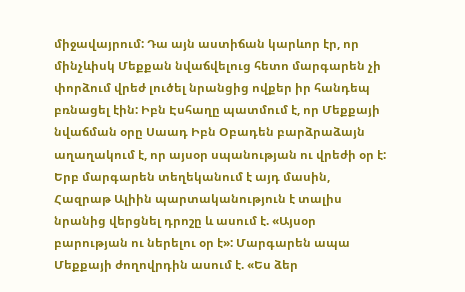միջավայրում: Դա այն աստիճան կարևոր էր, որ մինչևիսկ Մեքքան նվաճվելուց հետո մարգարեն չի փորձում վրեժ լուծել նրանցից ովքեր իր հանդեպ բռնացել էին: Իբն Էսհաղը պատմում է, որ Մեքքայի նվաճման օրը Սաադ Իբն Օբադեն բարձրաձայն աղաղակում է, որ այսօր սպանության ու վրեժի օր է: Երբ մարգարեն տեղեկանում է այդ մասին, Հազրաթ Ալիին պարտականություն է տալիս նրանից վերցնել դրոշը և ասում է. «Այսօր բարության ու ներելու օր է»: Մարգարեն ապա Մեքքայի ժողովրդին ասում է. «Ես ձեր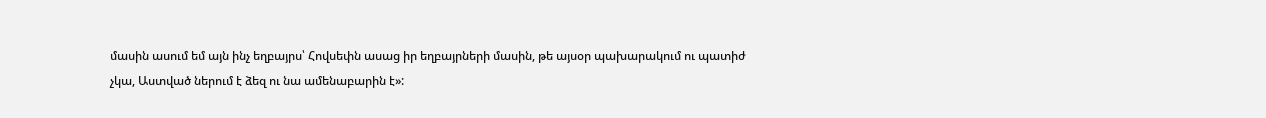մասին ասում եմ այն ինչ եղբայրս՝ Հովսեփն ասաց իր եղբայրների մասին, թե այսօր պախարակում ու պատիժ չկա, Աստված ներում է ձեզ ու նա ամենաբարին է»: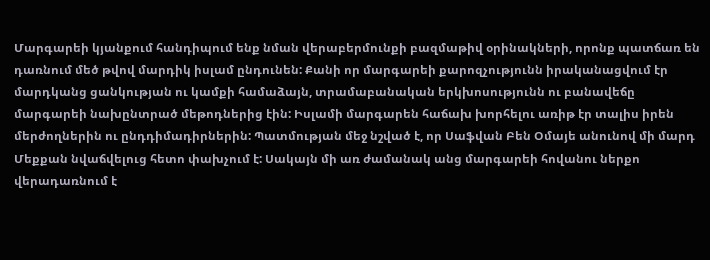Մարգարեի կյանքում հանդիպում ենք նման վերաբերմունքի բազմաթիվ օրինակների, որոնք պատճառ են դառնում մեծ թվով մարդիկ իսլամ ընդունեն: Քանի որ մարգարեի քարոզչությունն իրականացվում էր մարդկանց ցանկության ու կամքի համաձայն, տրամաբանական երկխոսությունն ու բանավեճը մարգարեի նախընտրած մեթոդներից էին: Իսլամի մարգարեն հաճախ խորհելու առիթ էր տալիս իրեն մերժողներին ու ընդդիմադիրներին: Պատմության մեջ նշված է, որ Սաֆվան Բեն Օմայե անունով մի մարդ Մեքքան նվաճվելուց հետո փախչում է: Սակայն մի առ ժամանակ անց մարգարեի հովանու ներքո վերադառնում է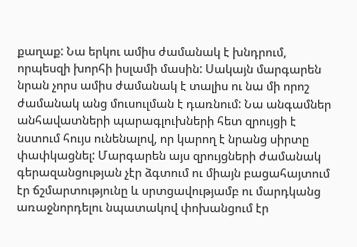քաղաք: Նա երկու ամիս ժամանակ է խնդրում, որպեսզի խորհի իսլամի մասին: Սակայն մարգարեն նրան չորս ամիս ժամանակ է տալիս ու նա մի որոշ ժամանակ անց մուսուլման է դառնում: Նա անգամներ անհավատների պարագլուխների հետ զրույցի է նստում հույս ունենալով, որ կարող է նրանց սիրտը փափկացնել: Մարգարեն այս զրույցների ժամանակ գերազանցության չէր ձգտում ու միայն բացահայտում էր ճշմարտությունը և սրտցավությամբ ու մարդկանց առաջնորդելու նպատակով փոխանցում էր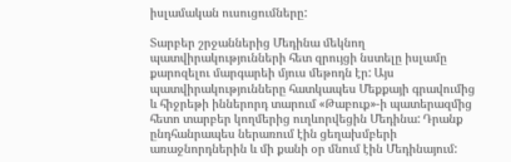իսլամական ուսուցումները:

Տարբեր շրջաններից Մեդինա մեկնող պատվիրակությունների հետ զրույցի նստելը իսլամը քարոզելու մարգարեի մյուս մեթոդն էր: Այս պատվիրակությունները հատկապես Մեքքայի գրավումից և հիջրեթի իններորդ տարում «Թաբուք»-ի պատերազմից հետո տարբեր կողմերից ուղևորվեցին Մեդինա: Դրանք ընդհանրապես ներառում էին ցեղախմբերի առաջնորդներին և մի քանի օր մնում էին Մեդինայում: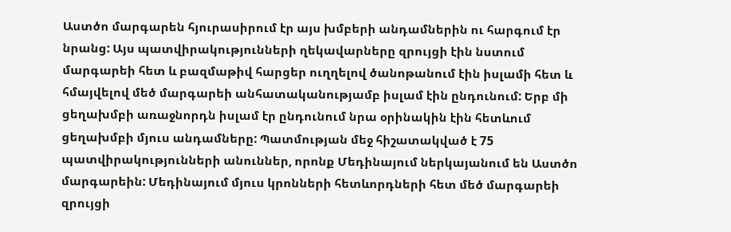Աստծո մարգարեն հյուրասիրում էր այս խմբերի անդամներին ու հարգում էր նրանց: Այս պատվիրակությունների ղեկավարները զրույցի էին նստում մարգարեի հետ և բազմաթիվ հարցեր ուղղելով ծանոթանում էին իսլամի հետ և հմայվելով մեծ մարգարեի անհատականությամբ իսլամ էին ընդունում: Երբ մի ցեղախմբի առաջնորդն իսլամ էր ընդունում նրա օրինակին էին հետևում ցեղախմբի մյուս անդամները: Պատմության մեջ հիշատակված է 75 պատվիրակությունների անուններ, որոնք Մեդինայում ներկայանում են Աստծո մարգարեին: Մեդինայում մյուս կրոնների հետևորդների հետ մեծ մարգարեի զրույցի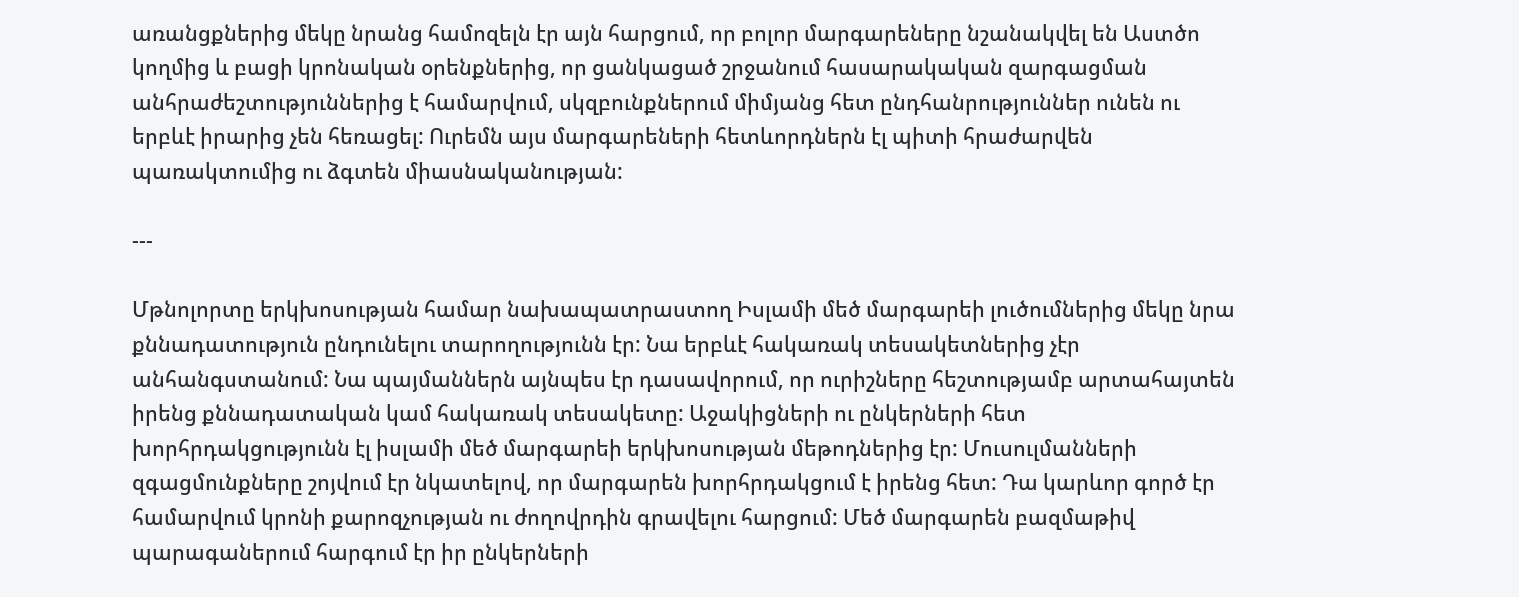առանցքներից մեկը նրանց համոզելն էր այն հարցում, որ բոլոր մարգարեները նշանակվել են Աստծո կողմից և բացի կրոնական օրենքներից, որ ցանկացած շրջանում հասարակական զարգացման անհրաժեշտություններից է համարվում, սկզբունքներում միմյանց հետ ընդհանրություններ ունեն ու երբևէ իրարից չեն հեռացել: Ուրեմն այս մարգարեների հետևորդներն էլ պիտի հրաժարվեն պառակտումից ու ձգտեն միասնականության:

---

Մթնոլորտը երկխոսության համար նախապատրաստող Իսլամի մեծ մարգարեի լուծումներից մեկը նրա քննադատություն ընդունելու տարողությունն էր: Նա երբևէ հակառակ տեսակետներից չէր անհանգստանում: Նա պայմաններն այնպես էր դասավորում, որ ուրիշները հեշտությամբ արտահայտեն իրենց քննադատական կամ հակառակ տեսակետը: Աջակիցների ու ընկերների հետ խորհրդակցությունն էլ իսլամի մեծ մարգարեի երկխոսության մեթոդներից էր: Մուսուլմանների զգացմունքները շոյվում էր նկատելով, որ մարգարեն խորհրդակցում է իրենց հետ: Դա կարևոր գործ էր համարվում կրոնի քարոզչության ու ժողովրդին գրավելու հարցում: Մեծ մարգարեն բազմաթիվ պարագաներում հարգում էր իր ընկերների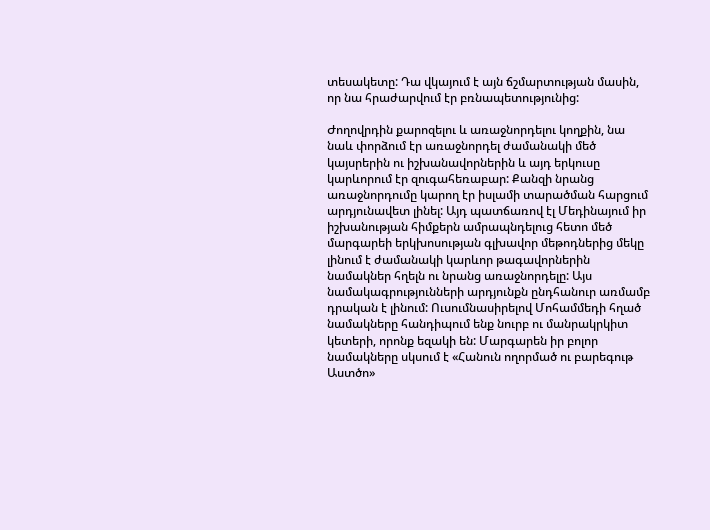տեսակետը: Դա վկայում է այն ճշմարտության մասին, որ նա հրաժարվում էր բռնապետությունից:

Ժողովրդին քարոզելու և առաջնորդելու կողքին, նա նաև փորձում էր առաջնորդել ժամանակի մեծ կայսրերին ու իշխանավորներին և այդ երկուսը կարևորում էր զուգահեռաբար: Քանզի նրանց առաջնորդումը կարող էր իսլամի տարածման հարցում արդյունավետ լինել: Այդ պատճառով էլ Մեդինայում իր իշխանության հիմքերն ամրապնդելուց հետո մեծ մարգարեի երկխոսության գլխավոր մեթոդներից մեկը լինում է ժամանակի կարևոր թագավորներին նամակներ հղելն ու նրանց առաջնորդելը: Այս նամակագրությունների արդյունքն ընդհանուր առմամբ դրական է լինում: Ուսումնասիրելով Մոհամմեդի հղած նամակները հանդիպում ենք նուրբ ու մանրակրկիտ կետերի, որոնք եզակի են: Մարգարեն իր բոլոր նամակները սկսում է «Հանուն ողորմած ու բարեգութ Աստծո»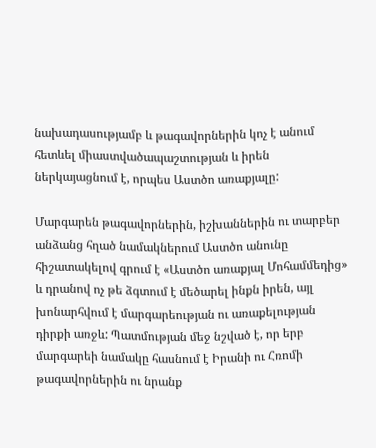նախադասությամբ և թագավորներին կոչ է անում հետևել միաստվածապաշտության և իրեն ներկայացնում է, որպես Աստծո առաքյալը:

Մարգարեն թագավորներին, իշխաններին ու տարբեր անձանց հղած նամակներում Աստծո անունը հիշատակելով գրում է «Աստծո առաքյալ Մոհամմեդից» և դրանով ոչ թե ձգտում է մեծարել ինքն իրեն, այլ խոնարհվում է մարգարեության ու առաքելության դիրքի առջև: Պատմության մեջ նշված է, որ երբ մարգարեի նամակը հասնում է Իրանի ու Հռոմի թագավորներին ու նրանք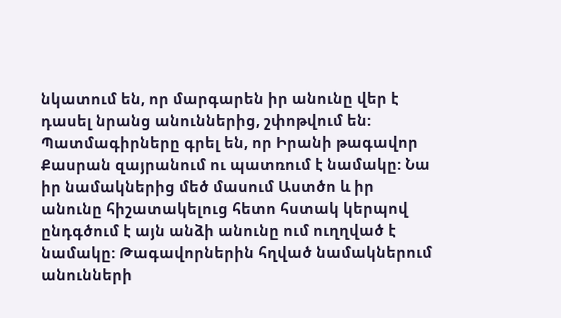նկատում են, որ մարգարեն իր անունը վեր է դասել նրանց անուններից, շփոթվում են: Պատմագիրները գրել են, որ Իրանի թագավոր Քասրան զայրանում ու պատռում է նամակը: Նա իր նամակներից մեծ մասում Աստծո և իր անունը հիշատակելուց հետո հստակ կերպով ընդգծում է այն անձի անունը ում ուղղված է նամակը: Թագավորներին հղված նամակներում անունների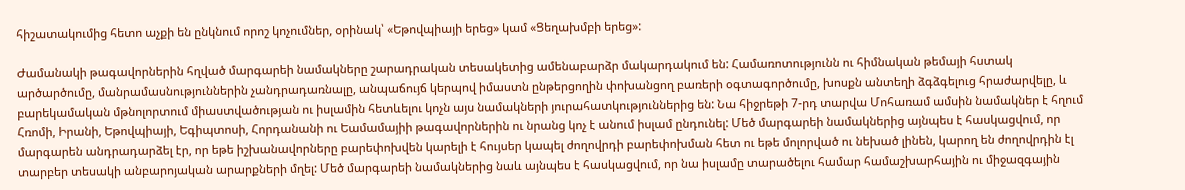հիշատակումից հետո աչքի են ընկնում որոշ կոչումներ, օրինակ՝ «Եթովպիայի երեց» կամ «Ցեղախմբի երեց»:

Ժամանակի թագավորներին հղված մարգարեի նամակները շարադրական տեսակետից ամենաբարձր մակարդակում են: Համառոտությունն ու հիմնական թեմայի հստակ արծարծումը, մանրամասնություններին չանդրադառնալը, անպաճույճ կերպով իմաստն ընթերցողին փոխանցող բառերի օգտագործումը, խոսքն անտեղի ձգձգելուց հրաժարվելը, և բարեկամական մթնոլորտում միաստվածության ու իսլամին հետևելու կոչն այս նամակների յուրահատկություններից են: Նա հիջրեթի 7-րդ տարվա Մոհառամ ամսին նամակներ է հղում Հռոմի, Իրանի, Եթովպիայի, Եգիպտոսի, Հորդանանի ու Եամամայիի թագավորներին ու նրանց կոչ է անում իսլամ ընդունել: Մեծ մարգարեի նամակներից այնպես է հասկացվում, որ մարգարեն անդրադարձել էր, որ եթե իշխանավորները բարեփոխվեն կարելի է հույսեր կապել ժողովրդի բարեփոխման հետ ու եթե մոլորված ու նեխած լինեն, կարող են ժողովրդին էլ տարբեր տեսակի անբարոյական արարքների մղել: Մեծ մարգարեի նամակներից նաև այնպես է հասկացվում, որ նա իսլամը տարածելու համար համաշխարհային ու միջազգային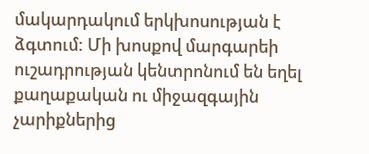մակարդակում երկխոսության է ձգտում: Մի խոսքով մարգարեի ուշադրության կենտրոնում են եղել քաղաքական ու միջազգային չարիքներից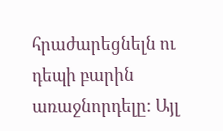հրաժարեցնելն ու դեպի բարին առաջնորդելը: Այլ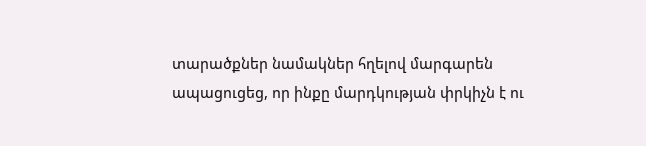տարածքներ նամակներ հղելով մարգարեն ապացուցեց, որ ինքը մարդկության փրկիչն է ու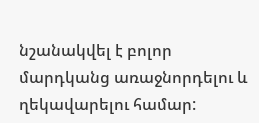նշանակվել է բոլոր մարդկանց առաջնորդելու և ղեկավարելու համար: